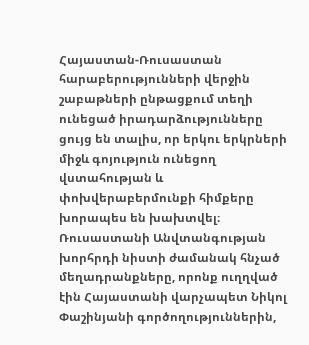Հայաստան-Ռուսաստան հարաբերությունների վերջին շաբաթների ընթացքում տեղի ունեցած իրադարձությունները ցույց են տալիս, որ երկու երկրների միջև գոյություն ունեցող վստահության և փոխվերաբերմունքի հիմքերը խորապես են խախտվել։ Ռուսաստանի Անվտանգության խորհրդի նիստի ժամանակ հնչած մեղադրանքները, որոնք ուղղված էին Հայաստանի վարչապետ Նիկոլ Փաշինյանի գործողություններին,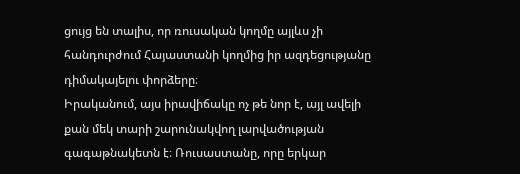ցույց են տալիս, որ ռուսական կողմը այլևս չի հանդուրժում Հայաստանի կողմից իր ազդեցությանը դիմակայելու փորձերը։
Իրականում, այս իրավիճակը ոչ թե նոր է, այլ ավելի քան մեկ տարի շարունակվող լարվածության գագաթնակետն է։ Ռուսաստանը, որը երկար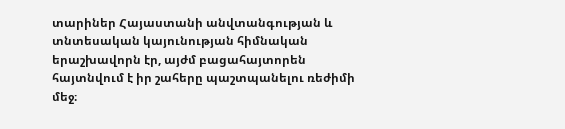տարիներ Հայաստանի անվտանգության և տնտեսական կայունության հիմնական երաշխավորն էր, այժմ բացահայտորեն հայտնվում է իր շահերը պաշտպանելու ռեժիմի մեջ։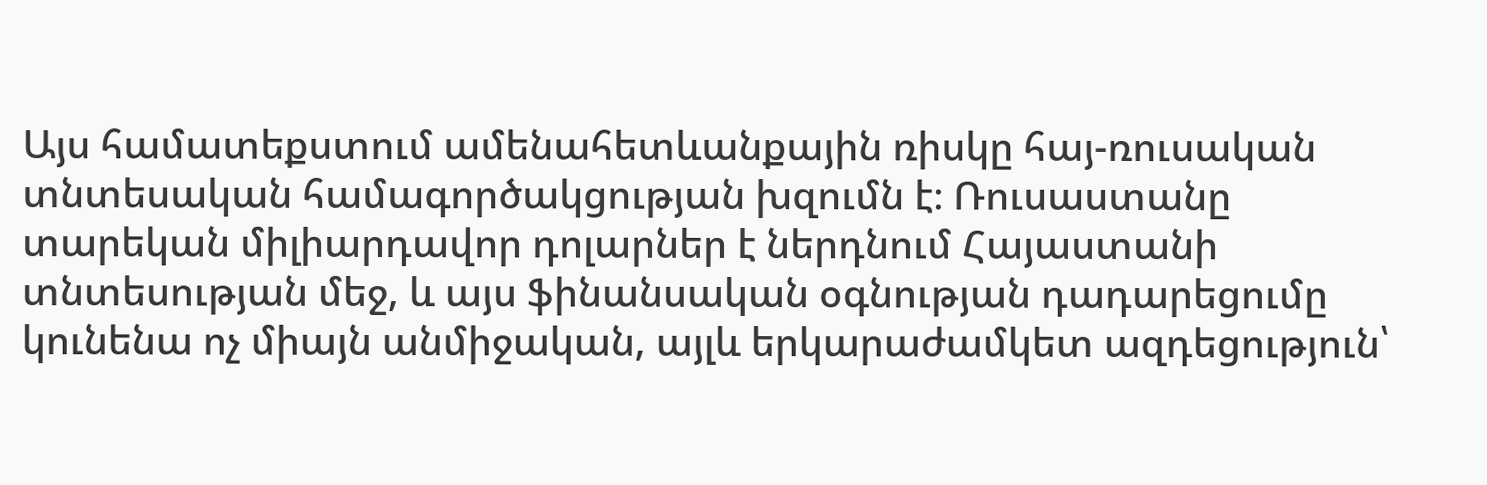Այս համատեքստում ամենահետևանքային ռիսկը հայ-ռուսական տնտեսական համագործակցության խզումն է։ Ռուսաստանը տարեկան միլիարդավոր դոլարներ է ներդնում Հայաստանի տնտեսության մեջ, և այս ֆինանսական օգնության դադարեցումը կունենա ոչ միայն անմիջական, այլև երկարաժամկետ ազդեցություն՝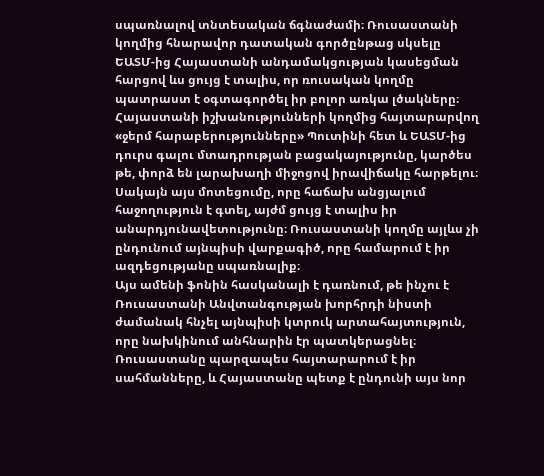սպառնալով տնտեսական ճգնաժամի։ Ռուսաստանի կողմից հնարավոր դատական գործընթաց սկսելը ԵԱՏՄ-ից Հայաստանի անդամակցության կասեցման հարցով ևս ցույց է տալիս, որ ռուսական կողմը պատրաստ է օգտագործել իր բոլոր առկա լծակները։
Հայաստանի իշխանությունների կողմից հայտարարվող «ջերմ հարաբերությունները» Պուտինի հետ և ԵԱՏՄ-ից դուրս գալու մտադրության բացակայությունը, կարծես թե, փորձ են լարախաղի միջոցով իրավիճակը հարթելու։ Սակայն այս մոտեցումը, որը հաճախ անցյալում հաջողություն է գտել, այժմ ցույց է տալիս իր անարդյունավետությունը։ Ռուսաստանի կողմը այլևս չի ընդունում այնպիսի վարքագիծ, որը համարում է իր ազդեցությանը սպառնալիք։
Այս ամենի ֆոնին հասկանալի է դառնում, թե ինչու է Ռուսաստանի Անվտանգության խորհրդի նիստի ժամանակ հնչել այնպիսի կտրուկ արտահայտություն, որը նախկինում անհնարին էր պատկերացնել։ Ռուսաստանը պարզապես հայտարարում է իր սահմանները, և Հայաստանը պետք է ընդունի այս նոր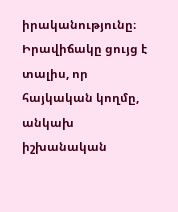իրականությունը։ Իրավիճակը ցույց է տալիս, որ հայկական կողմը, անկախ իշխանական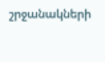շրջանակների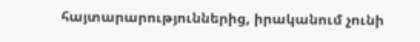հայտարարություններից, իրականում չունի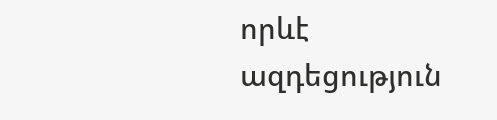որևէ ազդեցություն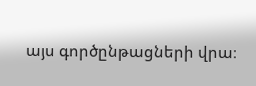այս գործընթացների վրա։